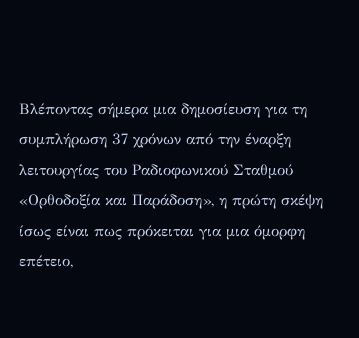Βλέποντας σήμερα μια δημοσίευση για τη συμπλήρωση 37 χρόνων από την έναρξη λειτουργίας του Ραδιοφωνικού Σταθμού «Ορθοδοξία και Παράδοση», η πρώτη σκέψη ίσως είναι πως πρόκειται για μια όμορφη επέτειο,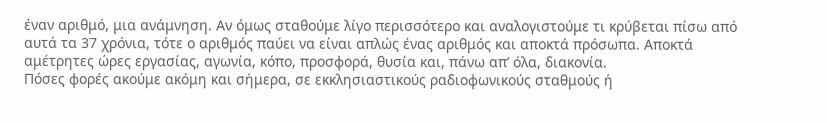έναν αριθμό, μια ανάμνηση. Αν όμως σταθούμε λίγο περισσότερο και αναλογιστούμε τι κρύβεται πίσω από αυτά τα 37 χρόνια, τότε ο αριθμός παύει να είναι απλώς ένας αριθμός και αποκτά πρόσωπα. Αποκτά αμέτρητες ώρες εργασίας, αγωνία, κόπο, προσφορά, θυσία και, πάνω απ’ όλα, διακονία.
Πόσες φορές ακούμε ακόμη και σήμερα, σε εκκλησιαστικούς ραδιοφωνικούς σταθμούς ή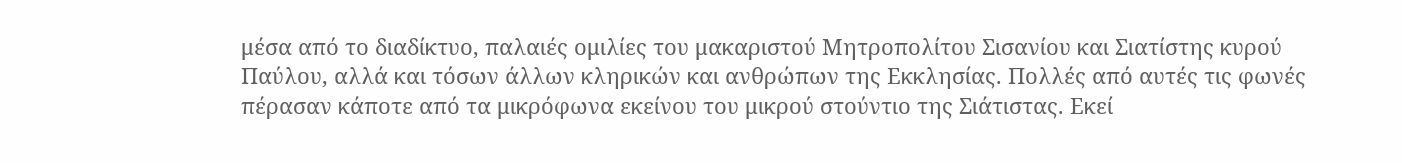μέσα από το διαδίκτυο, παλαιές ομιλίες του μακαριστού Μητροπολίτου Σισανίου και Σιατίστης κυρού Παύλου, αλλά και τόσων άλλων κληρικών και ανθρώπων της Εκκλησίας. Πολλές από αυτές τις φωνές πέρασαν κάποτε από τα μικρόφωνα εκείνου του μικρού στούντιο της Σιάτιστας. Εκεί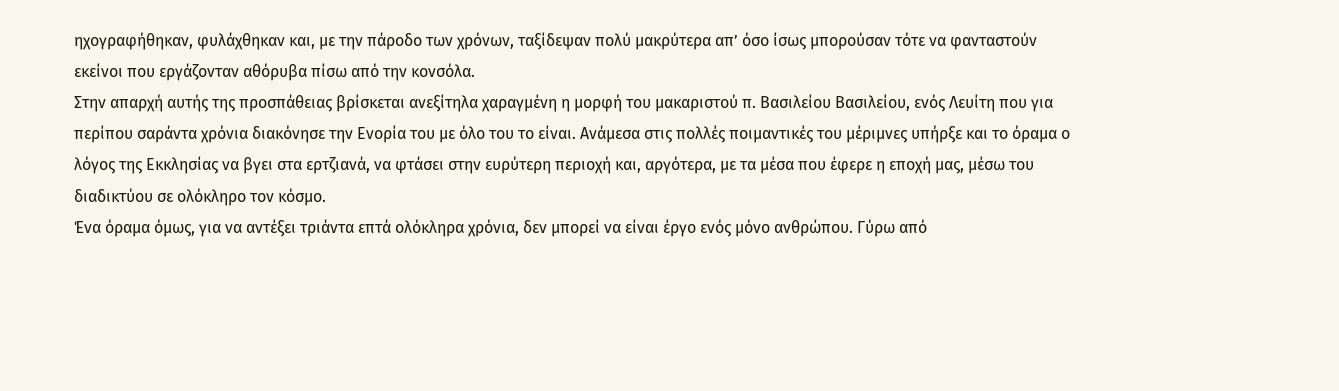ηχογραφήθηκαν, φυλάχθηκαν και, με την πάροδο των χρόνων, ταξίδεψαν πολύ μακρύτερα απ’ όσο ίσως μπορούσαν τότε να φανταστούν εκείνοι που εργάζονταν αθόρυβα πίσω από την κονσόλα.
Στην απαρχή αυτής της προσπάθειας βρίσκεται ανεξίτηλα χαραγμένη η μορφή του μακαριστού π. Βασιλείου Βασιλείου, ενός Λευίτη που για περίπου σαράντα χρόνια διακόνησε την Ενορία του με όλο του το είναι. Ανάμεσα στις πολλές ποιμαντικές του μέριμνες υπήρξε και το όραμα ο λόγος της Εκκλησίας να βγει στα ερτζιανά, να φτάσει στην ευρύτερη περιοχή και, αργότερα, με τα μέσα που έφερε η εποχή μας, μέσω του διαδικτύου σε ολόκληρο τον κόσμο.
Ένα όραμα όμως, για να αντέξει τριάντα επτά ολόκληρα χρόνια, δεν μπορεί να είναι έργο ενός μόνο ανθρώπου. Γύρω από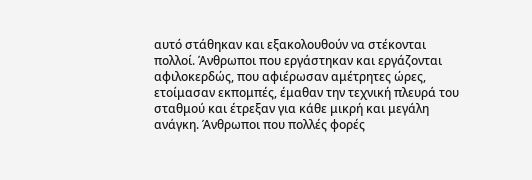αυτό στάθηκαν και εξακολουθούν να στέκονται πολλοί. Άνθρωποι που εργάστηκαν και εργάζονται αφιλοκερδώς, που αφιέρωσαν αμέτρητες ώρες, ετοίμασαν εκπομπές, έμαθαν την τεχνική πλευρά του σταθμού και έτρεξαν για κάθε μικρή και μεγάλη ανάγκη. Άνθρωποι που πολλές φορές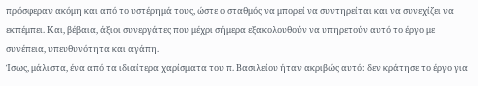πρόσφεραν ακόμη και από το υστέρημά τους, ώστε ο σταθμός να μπορεί να συντηρείται και να συνεχίζει να εκπέμπει. Και, βέβαια, άξιοι συνεργάτες που μέχρι σήμερα εξακολουθούν να υπηρετούν αυτό το έργο με συνέπεια, υπευθυνότητα και αγάπη.
Ίσως, μάλιστα, ένα από τα ιδιαίτερα χαρίσματα του π. Βασιλείου ήταν ακριβώς αυτό: δεν κράτησε το έργο για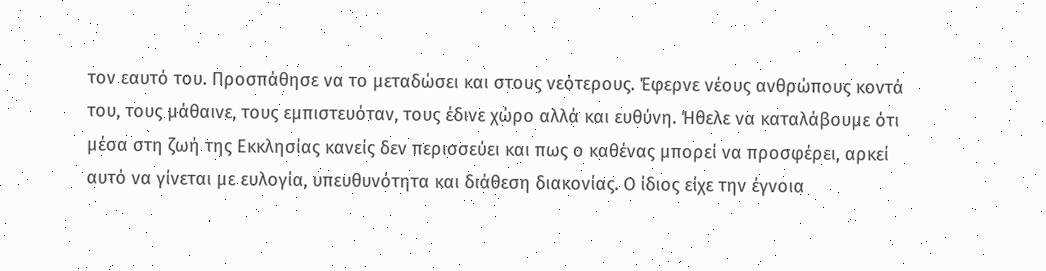τον εαυτό του. Προσπάθησε να το μεταδώσει και στους νεότερους. Έφερνε νέους ανθρώπους κοντά του, τους μάθαινε, τους εμπιστευόταν, τους έδινε χώρο αλλά και ευθύνη. Ήθελε να καταλάβουμε ότι μέσα στη ζωή της Εκκλησίας κανείς δεν περισσεύει και πως ο καθένας μπορεί να προσφέρει, αρκεί αυτό να γίνεται με ευλογία, υπευθυνότητα και διάθεση διακονίας. Ο ίδιος είχε την έγνοια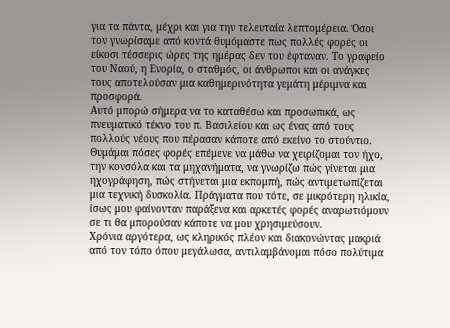για τα πάντα, μέχρι και για την τελευταία λεπτομέρεια. Όσοι τον γνωρίσαμε από κοντά θυμόμαστε πως πολλές φορές οι είκοσι τέσσερις ώρες της ημέρας δεν του έφταναν. Το γραφείο του Ναού, η Ενορία, ο σταθμός, οι άνθρωποι και οι ανάγκες τους αποτελούσαν μια καθημερινότητα γεμάτη μέριμνα και προσφορά.
Αυτό μπορώ σήμερα να το καταθέσω και προσωπικά, ως πνευματικό τέκνο του π. Βασιλείου και ως ένας από τους πολλούς νέους που πέρασαν κάποτε από εκείνο το στούντιο. Θυμάμαι πόσες φορές επέμενε να μάθω να χειρίζομαι τον ήχο, την κονσόλα και τα μηχανήματα, να γνωρίζω πώς γίνεται μια ηχογράφηση, πώς στήνεται μια εκπομπή, πώς αντιμετωπίζεται μια τεχνική δυσκολία. Πράγματα που τότε, σε μικρότερη ηλικία, ίσως μου φαίνονταν παράξενα και αρκετές φορές αναρωτιόμουν σε τι θα μπορούσαν κάποτε να μου χρησιμεύσουν.
Χρόνια αργότερα, ως κληρικός πλέον και διακονώντας μακριά από τον τόπο όπου μεγάλωσα, αντιλαμβάνομαι πόσο πολύτιμα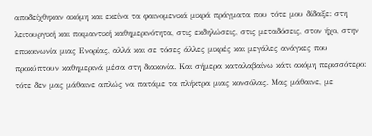αποδείχθηκαν ακόμη και εκείνα τα φαινομενικά μικρά πράγματα που τότε μου δίδαξε: στη λειτουργική και ποιμαντική καθημερινότητα, στις εκδηλώσεις, στις μεταδόσεις, στον ήχο, στην επικοινωνία μιας Ενορίας, αλλά και σε τόσες άλλες μικρές και μεγάλες ανάγκες που προκύπτουν καθημερινά μέσα στη διακονία. Και σήμερα καταλαβαίνω κάτι ακόμη περισσότερο: τότε δεν μας μάθαινε απλώς να πατάμε τα πλήκτρα μιας κονσόλας. Μας μάθαινε, με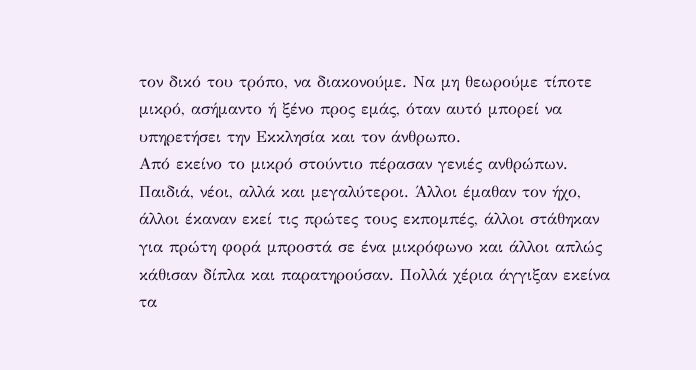τον δικό του τρόπο, να διακονούμε. Να μη θεωρούμε τίποτε μικρό, ασήμαντο ή ξένο προς εμάς, όταν αυτό μπορεί να υπηρετήσει την Εκκλησία και τον άνθρωπο.
Από εκείνο το μικρό στούντιο πέρασαν γενιές ανθρώπων. Παιδιά, νέοι, αλλά και μεγαλύτεροι. Άλλοι έμαθαν τον ήχο, άλλοι έκαναν εκεί τις πρώτες τους εκπομπές, άλλοι στάθηκαν για πρώτη φορά μπροστά σε ένα μικρόφωνο και άλλοι απλώς κάθισαν δίπλα και παρατηρούσαν. Πολλά χέρια άγγιξαν εκείνα τα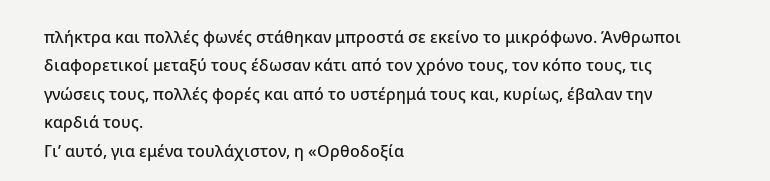πλήκτρα και πολλές φωνές στάθηκαν μπροστά σε εκείνο το μικρόφωνο. Άνθρωποι διαφορετικοί μεταξύ τους έδωσαν κάτι από τον χρόνο τους, τον κόπο τους, τις γνώσεις τους, πολλές φορές και από το υστέρημά τους και, κυρίως, έβαλαν την καρδιά τους.
Γι’ αυτό, για εμένα τουλάχιστον, η «Ορθοδοξία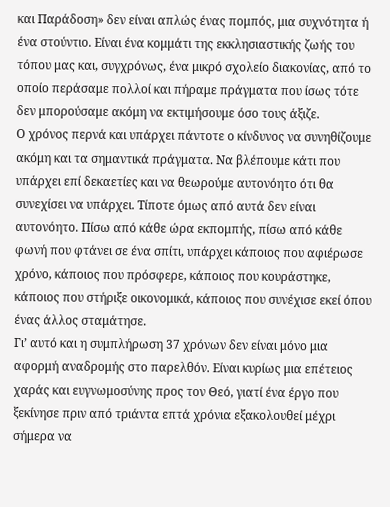και Παράδοση» δεν είναι απλώς ένας πομπός, μια συχνότητα ή ένα στούντιο. Είναι ένα κομμάτι της εκκλησιαστικής ζωής του τόπου μας και, συγχρόνως, ένα μικρό σχολείο διακονίας, από το οποίο περάσαμε πολλοί και πήραμε πράγματα που ίσως τότε δεν μπορούσαμε ακόμη να εκτιμήσουμε όσο τους άξιζε.
Ο χρόνος περνά και υπάρχει πάντοτε ο κίνδυνος να συνηθίζουμε ακόμη και τα σημαντικά πράγματα. Να βλέπουμε κάτι που υπάρχει επί δεκαετίες και να θεωρούμε αυτονόητο ότι θα συνεχίσει να υπάρχει. Τίποτε όμως από αυτά δεν είναι αυτονόητο. Πίσω από κάθε ώρα εκπομπής, πίσω από κάθε φωνή που φτάνει σε ένα σπίτι, υπάρχει κάποιος που αφιέρωσε χρόνο, κάποιος που πρόσφερε, κάποιος που κουράστηκε, κάποιος που στήριξε οικονομικά, κάποιος που συνέχισε εκεί όπου ένας άλλος σταμάτησε.
Γι’ αυτό και η συμπλήρωση 37 χρόνων δεν είναι μόνο μια αφορμή αναδρομής στο παρελθόν. Είναι κυρίως μια επέτειος χαράς και ευγνωμοσύνης προς τον Θεό, γιατί ένα έργο που ξεκίνησε πριν από τριάντα επτά χρόνια εξακολουθεί μέχρι σήμερα να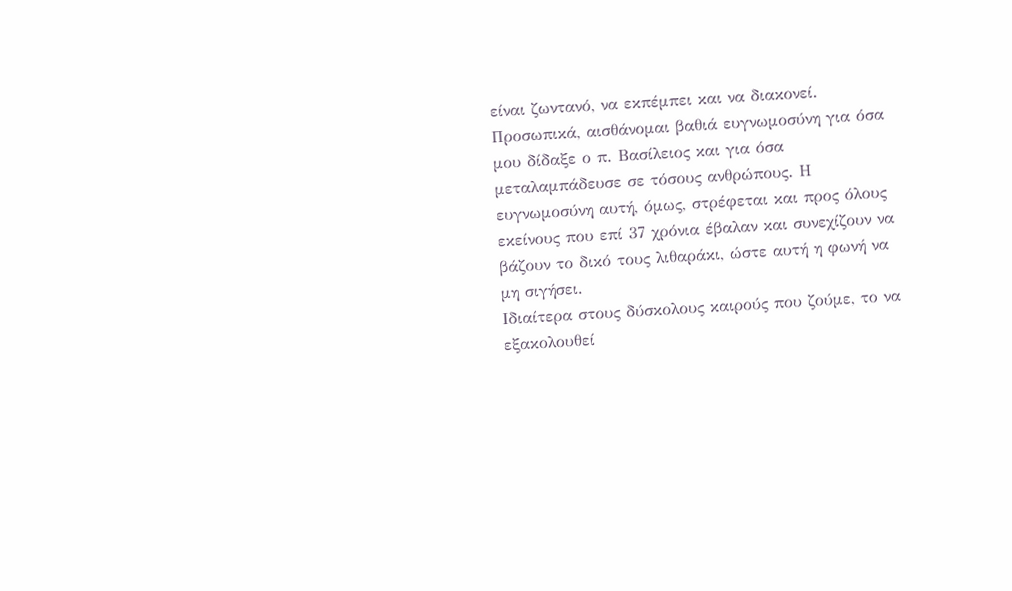είναι ζωντανό, να εκπέμπει και να διακονεί. Προσωπικά, αισθάνομαι βαθιά ευγνωμοσύνη για όσα μου δίδαξε ο π. Βασίλειος και για όσα μεταλαμπάδευσε σε τόσους ανθρώπους. Η ευγνωμοσύνη αυτή, όμως, στρέφεται και προς όλους εκείνους που επί 37 χρόνια έβαλαν και συνεχίζουν να βάζουν το δικό τους λιθαράκι, ώστε αυτή η φωνή να μη σιγήσει.
Ιδιαίτερα στους δύσκολους καιρούς που ζούμε, το να εξακολουθεί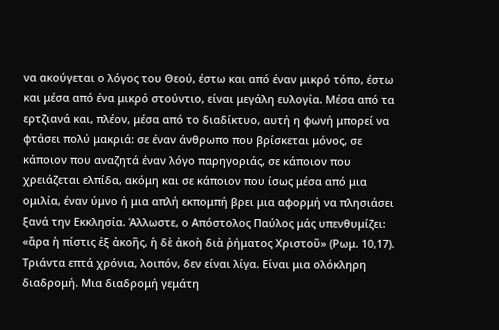να ακούγεται ο λόγος του Θεού, έστω και από έναν μικρό τόπο, έστω και μέσα από ένα μικρό στούντιο, είναι μεγάλη ευλογία. Μέσα από τα ερτζιανά και, πλέον, μέσα από το διαδίκτυο, αυτή η φωνή μπορεί να φτάσει πολύ μακριά: σε έναν άνθρωπο που βρίσκεται μόνος, σε κάποιον που αναζητά έναν λόγο παρηγοριάς, σε κάποιον που χρειάζεται ελπίδα, ακόμη και σε κάποιον που ίσως μέσα από μια ομιλία, έναν ύμνο ή μια απλή εκπομπή βρει μια αφορμή να πλησιάσει ξανά την Εκκλησία. Άλλωστε, ο Απόστολος Παύλος μάς υπενθυμίζει: «ἄρα ἡ πίστις ἐξ ἀκοῆς, ἡ δὲ ἀκοὴ διὰ ῥήματος Χριστοῦ» (Ρωμ. 10,17).
Τριάντα επτά χρόνια, λοιπόν, δεν είναι λίγα. Είναι μια ολόκληρη διαδρομή. Μια διαδρομή γεμάτη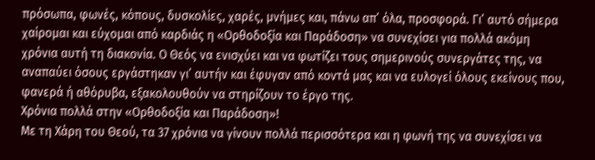πρόσωπα, φωνές, κόπους, δυσκολίες, χαρές, μνήμες και, πάνω απ’ όλα, προσφορά. Γι’ αυτό σήμερα χαίρομαι και εύχομαι από καρδιάς η «Ορθοδοξία και Παράδοση» να συνεχίσει για πολλά ακόμη χρόνια αυτή τη διακονία. Ο Θεός να ενισχύει και να φωτίζει τους σημερινούς συνεργάτες της, να αναπαύει όσους εργάστηκαν γι’ αυτήν και έφυγαν από κοντά μας και να ευλογεί όλους εκείνους που, φανερά ή αθόρυβα, εξακολουθούν να στηρίζουν το έργο της.
Χρόνια πολλά στην «Ορθοδοξία και Παράδοση»!
Με τη Χάρη του Θεού, τα 37 χρόνια να γίνουν πολλά περισσότερα και η φωνή της να συνεχίσει να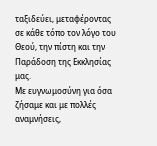ταξιδεύει, μεταφέροντας σε κάθε τόπο τον λόγο του Θεού, την πίστη και την Παράδοση της Εκκλησίας μας.
Με ευγνωμοσύνη για όσα ζήσαμε και με πολλές αναμνήσεις,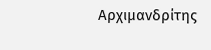Αρχιμανδρίτης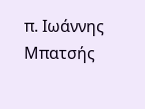π. Ιωάννης Μπατσής